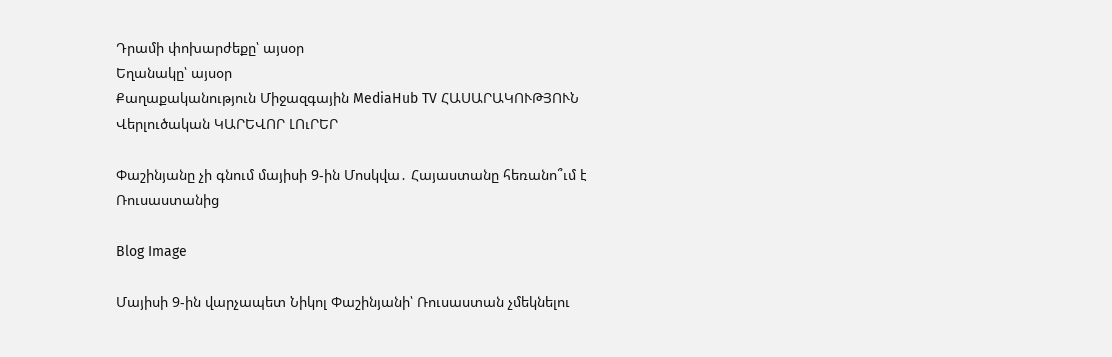Դրամի փոխարժեքը՝ այսօր
Եղանակը՝ այսօր
Քաղաքականություն Միջազգային MediaHub TV ՀԱՍԱՐԱԿՈՒԹՅՈՒՆ Վերլուծական ԿԱՐԵՎՈՐ ԼՈւՐԵՐ

Փաշինյանը չի գնում մայիսի 9-ին Մոսկվա․ Հայաստանը հեռանո՞ւմ է Ռուսաստանից

Blog Image

Մայիսի 9-ին վարչապետ Նիկոլ Փաշինյանի՝ Ռուսաստան չմեկնելու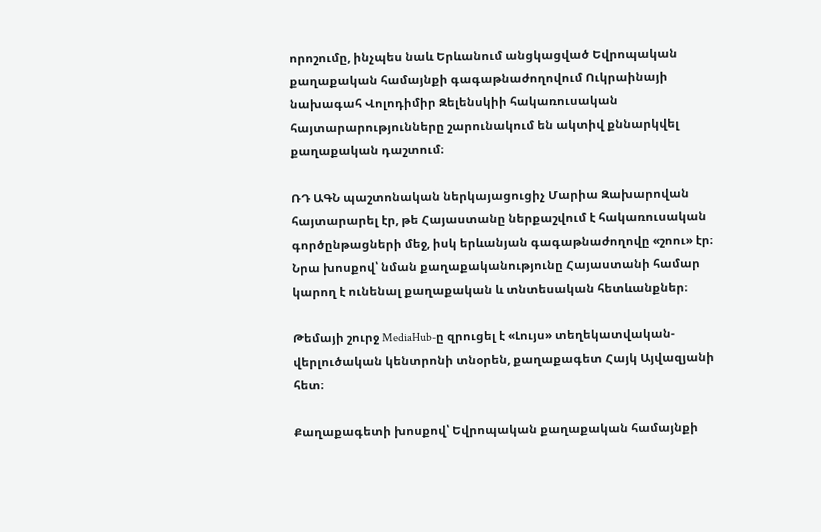որոշումը, ինչպես նաև Երևանում անցկացված Եվրոպական քաղաքական համայնքի գագաթնաժողովում Ուկրաինայի նախագահ Վոլոդիմիր Զելենսկիի հակառուսական հայտարարությունները շարունակում են ակտիվ քննարկվել քաղաքական դաշտում։

ՌԴ ԱԳՆ պաշտոնական ներկայացուցիչ Մարիա Զախարովան հայտարարել էր, թե Հայաստանը ներքաշվում է հակառուսական գործընթացների մեջ, իսկ երևանյան գագաթնաժողովը «շոու» էր։ Նրա խոսքով՝ նման քաղաքականությունը Հայաստանի համար կարող է ունենալ քաղաքական և տնտեսական հետևանքներ։

Թեմայի շուրջ MediaHub-ը զրուցել է «Լույս» տեղեկատվական-վերլուծական կենտրոնի տնօրեն, քաղաքագետ Հայկ Այվազյանի հետ։

Քաղաքագետի խոսքով՝ Եվրոպական քաղաքական համայնքի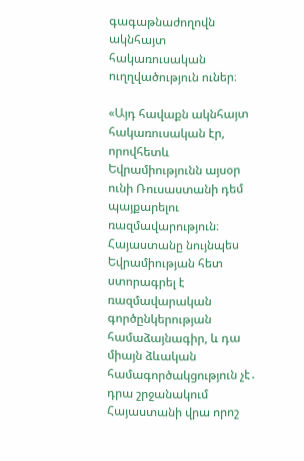գագաթնաժողովն ակնհայտ հակառուսական ուղղվածություն ուներ։

«Այդ հավաքն ակնհայտ հակառուսական էր, որովհետև Եվրամիությունն այսօր ունի Ռուսաստանի դեմ պայքարելու ռազմավարություն։ Հայաստանը նույնպես Եվրամիության հետ ստորագրել է ռազմավարական գործընկերության համաձայնագիր, և դա միայն ձևական համագործակցություն չէ․ դրա շրջանակում Հայաստանի վրա որոշ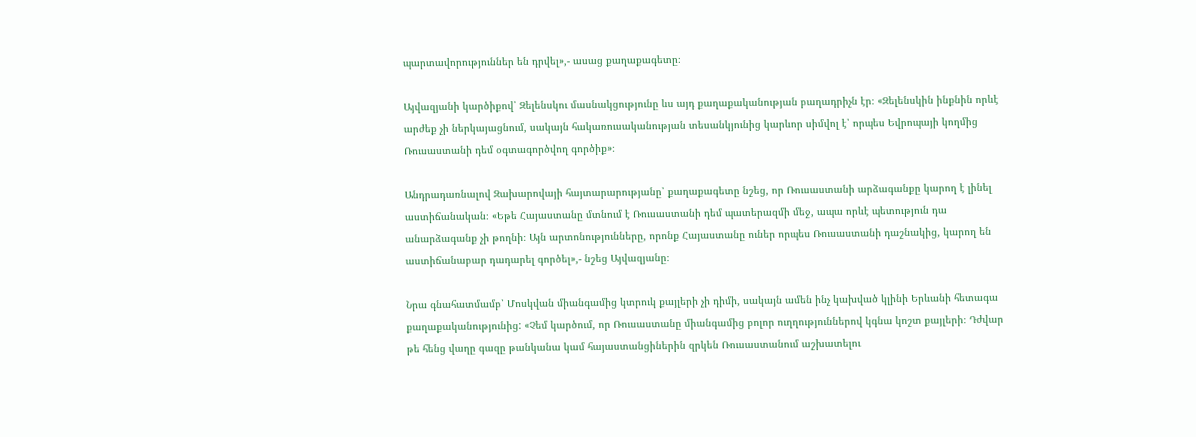պարտավորություններ են դրվել»,- ասաց քաղաքագետը։

Այվազյանի կարծիքով՝ Զելենսկու մասնակցությունը ևս այդ քաղաքականության բաղադրիչն էր։ «Զելենսկին ինքնին որևէ արժեք չի ներկայացնում, սակայն հակառուսականության տեսանկյունից կարևոր սիմվոլ է՝ որպես Եվրոպայի կողմից Ռուսաստանի դեմ օգտագործվող գործիք»։

Անդրադառնալով Զախարովայի հայտարարությանը՝ քաղաքագետը նշեց, որ Ռուսաստանի արձագանքը կարող է լինել աստիճանական։ «Եթե Հայաստանը մտնում է Ռուսաստանի դեմ պատերազմի մեջ, ապա որևէ պետություն դա անարձագանք չի թողնի։ Այն արտոնությունները, որոնք Հայաստանը ուներ որպես Ռուսաստանի դաշնակից, կարող են աստիճանաբար դադարել գործել»,- նշեց Այվազյանը։

Նրա գնահատմամբ՝ Մոսկվան միանգամից կտրուկ քայլերի չի դիմի, սակայն ամեն ինչ կախված կլինի Երևանի հետագա քաղաքականությունից: «Չեմ կարծում, որ Ռուսաստանը միանգամից բոլոր ուղղություններով կգնա կոշտ քայլերի։ Դժվար թե հենց վաղը գազը թանկանա կամ հայաստանցիներին զրկեն Ռուսաստանում աշխատելու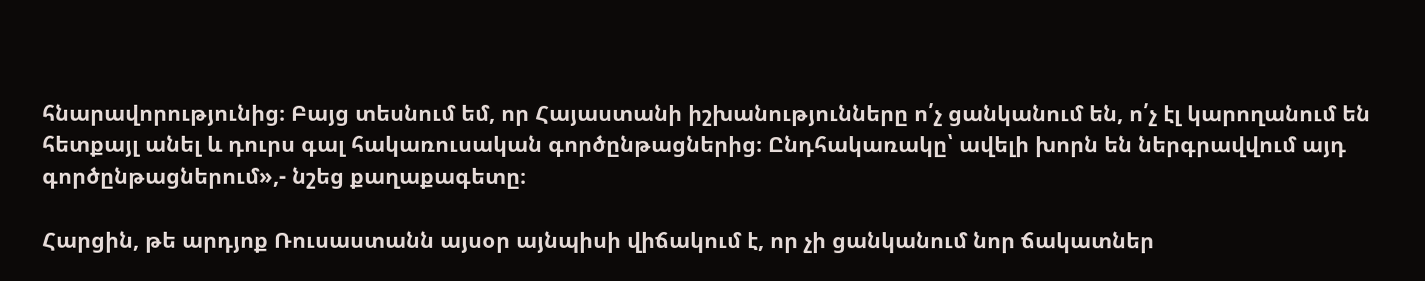հնարավորությունից։ Բայց տեսնում եմ, որ Հայաստանի իշխանությունները ո՛չ ցանկանում են, ո՛չ էլ կարողանում են հետքայլ անել և դուրս գալ հակառուսական գործընթացներից։ Ընդհակառակը՝ ավելի խորն են ներգրավվում այդ գործընթացներում»,- նշեց քաղաքագետը։

Հարցին, թե արդյոք Ռուսաստանն այսօր այնպիսի վիճակում է, որ չի ցանկանում նոր ճակատներ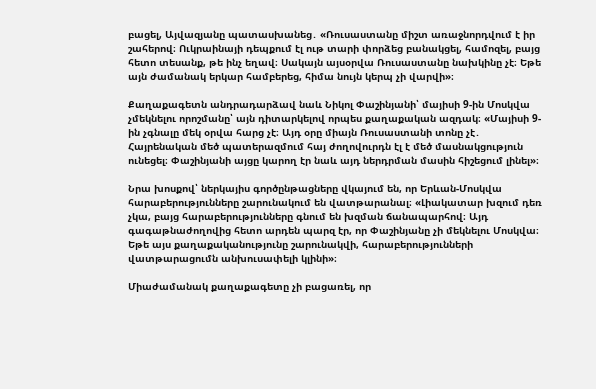բացել, Այվազյանը պատասխանեց․ «Ռուսաստանը միշտ առաջնորդվում է իր շահերով։ Ուկրաինայի դեպքում էլ ութ տարի փորձեց բանակցել, համոզել, բայց հետո տեսանք, թե ինչ եղավ։ Սակայն այսօրվա Ռուսաստանը նախկինը չէ։ Եթե այն ժամանակ երկար համբերեց, հիմա նույն կերպ չի վարվի»։

Քաղաքագետն անդրադարձավ նաև Նիկոլ Փաշինյանի՝ մայիսի 9-ին Մոսկվա չմեկնելու որոշմանը՝ այն դիտարկելով որպես քաղաքական ազդակ։ «Մայիսի 9-ին չգնալը մեկ օրվա հարց չէ։ Այդ օրը միայն Ռուսաստանի տոնը չէ․ Հայրենական մեծ պատերազմում հայ ժողովուրդն էլ է մեծ մասնակցություն ունեցել։ Փաշինյանի այցը կարող էր նաև այդ ներդրման մասին հիշեցում լինել»։

Նրա խոսքով՝ ներկայիս գործընթացները վկայում են, որ Երևան-Մոսկվա հարաբերությունները շարունակում են վատթարանալ։ «Լիակատար խզում դեռ չկա, բայց հարաբերությունները գնում են խզման ճանապարհով։ Այդ գագաթնաժողովից հետո արդեն պարզ էր, որ Փաշինյանը չի մեկնելու Մոսկվա։ Եթե այս քաղաքականությունը շարունակվի, հարաբերությունների վատթարացումն անխուսափելի կլինի»։

Միաժամանակ քաղաքագետը չի բացառել, որ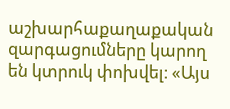աշխարհաքաղաքական զարգացումները կարող են կտրուկ փոխվել։ «Այս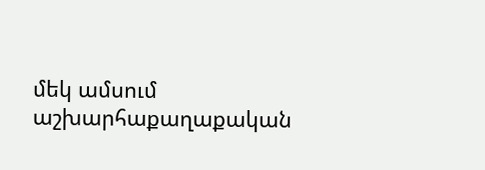մեկ ամսում աշխարհաքաղաքական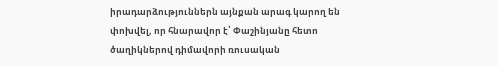իրադարձություններն այնքան արագ կարող են փոխվել, որ հնարավոր է՝ Փաշինյանը հետո ծաղիկներով դիմավորի ռուսական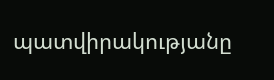պատվիրակությանը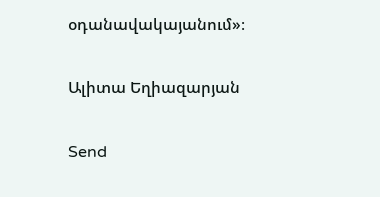օդանավակայանում»։

Ալիտա Եղիազարյան

Send